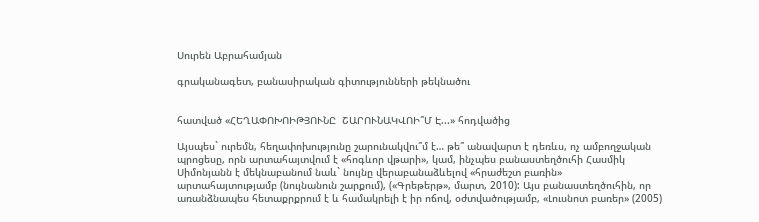Սուրեն Աբրահամյան

գրականագետ, բանասիրական գիտությունների թեկնածու


հատված «ՀԵՂԱՓՈԽՈԻԹՅՈՒՆԸ  ՇԱՐՈՒՆԱԿՎՈԻ՞Մ Է...» հոդվածից

Այսպես` ուրեմն, հեղափոխությունը շարունակվու՞մ է… թե՞ անավարտ է դեռևս, ոչ ամբողջական պրոցեսը, որն արտահայտվում է «հոգևոր վթարի», կամ, ինչպես բանաստեղծուհի Հասմիկ Սիմոնյանն է մեկնաբանում նաև` նույնը վերաբանաձևելով «հրաժեշտ բառին» արտահայտությամբ (նույնանուն շարքում), («Գրեթերթ», մարտ, 2010): Այս բանաստեղծուհին, որ առանձնապես հետաքրքրում է և համակրելի է իր ոճով, օժտվածությամբ, «Լուսնոտ բառեր» (2005)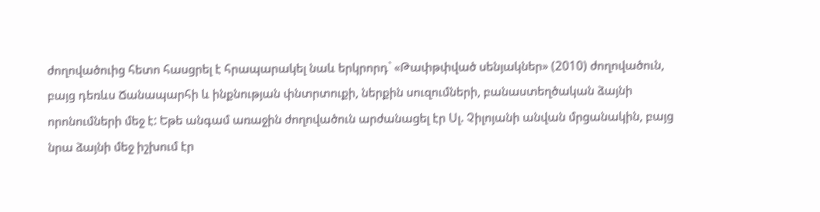ժողովածուից հետո հասցրել է հրապարակել նաև երկրորդ` «Թափթփված սենյակներ» (2010) ժողովածուն, բայց դեռևս Ճանապարհի և ինքնության փնտրտուքի, ներքին սուզումների, բանաստեղծական ձայնի որոնումների մեջ է: Եթե անգամ առաջին ժողովածուն արժանացել էր Սլ. Չիլոյանի անվան մրցանակին, բայց նրա ձայնի մեջ իշխում էր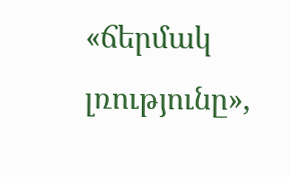«ճերմակ լռությունը»,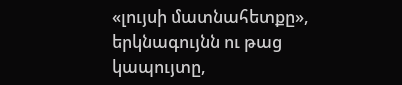«լույսի մատնահետքը», երկնագույնն ու թաց կապույտը,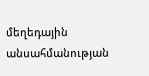մեղեդային անսահմանության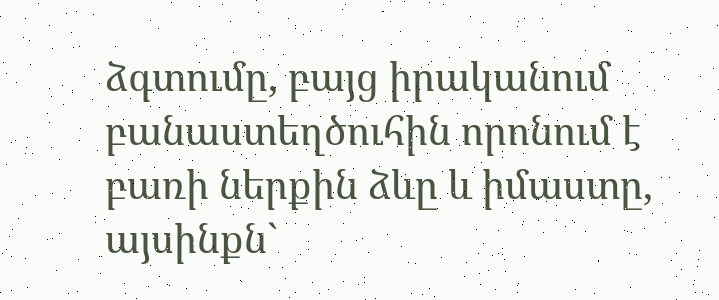ձգտումը, բայց իրականում բանաստեղծուհին որոնում է բառի ներքին ձևը և իմաստը, այսինքն`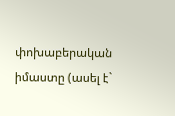փոխաբերական իմաստը (ասել է`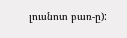լուսնոտ բառ-ը):